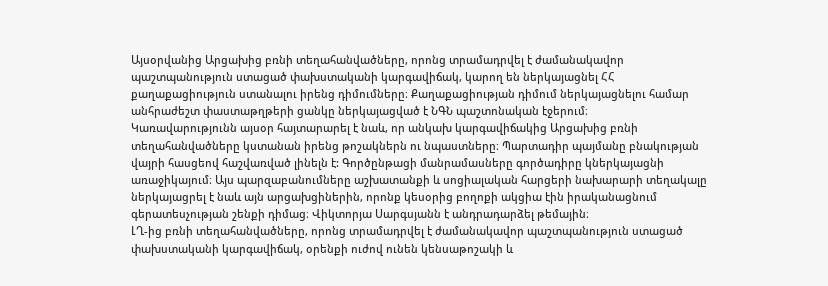Այսօրվանից Արցախից բռնի տեղահանվածները, որոնց տրամադրվել է ժամանակավոր պաշտպանություն ստացած փախստականի կարգավիճակ, կարող են ներկայացնել ՀՀ քաղաքացիություն ստանալու իրենց դիմումները։ Քաղաքացիության դիմում ներկայացնելու համար անհրաժեշտ փաստաթղթերի ցանկը ներկայացված է ՆԳՆ պաշտոնական էջերում։
Կառավարությունն այսօր հայտարարել է նաև, որ անկախ կարգավիճակից Արցախից բռնի տեղահանվածները կստանան իրենց թոշակներն ու նպաստները։ Պարտադիր պայմանը բնակության վայրի հասցեով հաշվառված լինելն է: Գործընթացի մանրամասները գործադիրը կներկայացնի առաջիկայում։ Այս պարզաբանումները աշխատանքի և սոցիալական հարցերի նախարարի տեղակալը ներկայացրել է նաև այն արցախցիներին, որոնք կեսօրից բողոքի ակցիա էին իրականացնում գերատեսչության շենքի դիմաց։ Վիկտորյա Սարգսյանն է անդրադարձել թեմային։
ԼՂ-ից բռնի տեղահանվածները, որոնց տրամադրվել է ժամանակավոր պաշտպանություն ստացած փախստականի կարգավիճակ, օրենքի ուժով ունեն կենսաթոշակի և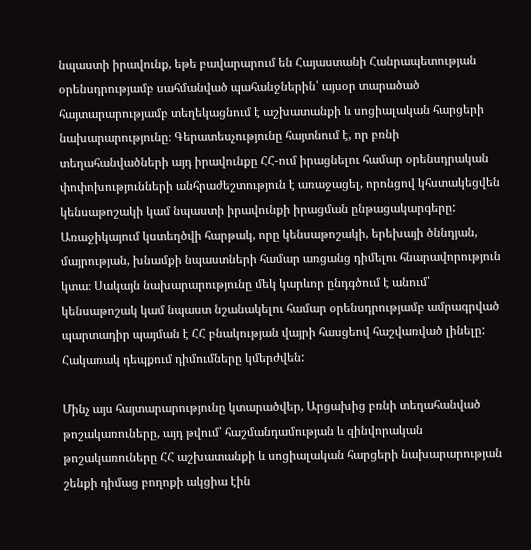նպաստի իրավունք, եթե բավարարում են Հայաստանի Հանրապետության օրենսդրությամբ սահմանված պահանջներին՝ այսօր տարածած հայտարարությամբ տեղեկացնում է աշխատանքի և սոցիալական հարցերի նախարարությունը։ Գերատեսչությունը հայտնում է, որ բռնի տեղահանվածների այդ իրավունքը ՀՀ-ում իրացնելու համար օրենսդրական փոփոխությունների անհրաժեշտություն է առաջացել, որոնցով կհստակեցվեն կենսաթոշակի կամ նպաստի իրավունքի իրացման ընթացակարգերը: Առաջիկայում կստեղծվի հարթակ, որը կենսաթոշակի, երեխայի ծննդյան, մայրության, խնամքի նպաստների համար առցանց դիմելու հնարավորություն կտա։ Սակայն նախարարությունը մեկ կարևոր ընդգծում է անում՝ կենսաթոշակ կամ նպաստ նշանակելու համար օրենսդրությամբ ամրագրված պարտադիր պայման է ՀՀ բնակության վայրի հասցեով հաշվառված լինելը: Հակառակ դեպքում դիմումները կմերժվեն:

Մինչ այս հայտարարությունը կտարածվեր, Արցախից բռնի տեղահանված թոշակառուները, այդ թվում՝ հաշմանդամության և զինվորական թոշակառուները ՀՀ աշխատանքի և սոցիալական հարցերի նախարարության շենքի դիմաց բողոքի ակցիա էին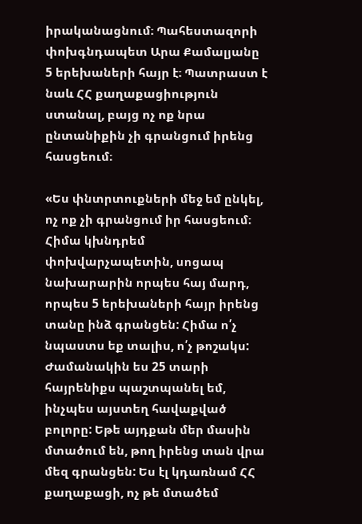իրականացնում։ Պահեստազորի փոխգնդապետ Արա Քամալյանը 5 երեխաների հայր է։ Պատրաստ է նաև ՀՀ քաղաքացիություն ստանալ, բայց ոչ ոք նրա ընտանիքին չի գրանցում իրենց հասցեում։

«Ես փնտրտուքների մեջ եմ ընկել, ոչ ոք չի գրանցում իր հասցեում։ Հիմա կխնդրեմ փոխվարչապետին, սոցապ նախարարին որպես հայ մարդ, որպես 5 երեխաների հայր իրենց տանը ինձ գրանցեն: Հիմա ո՛չ նպաստս եք տալիս, ո՛չ թոշակս:
Ժամանակին ես 25 տարի հայրենիքս պաշտպանել եմ, ինչպես այստեղ հավաքված բոլորը: Եթե այդքան մեր մասին մտածում են, թող իրենց տան վրա մեզ գրանցեն: Ես էլ կդառնամ ՀՀ քաղաքացի, ոչ թե մտածեմ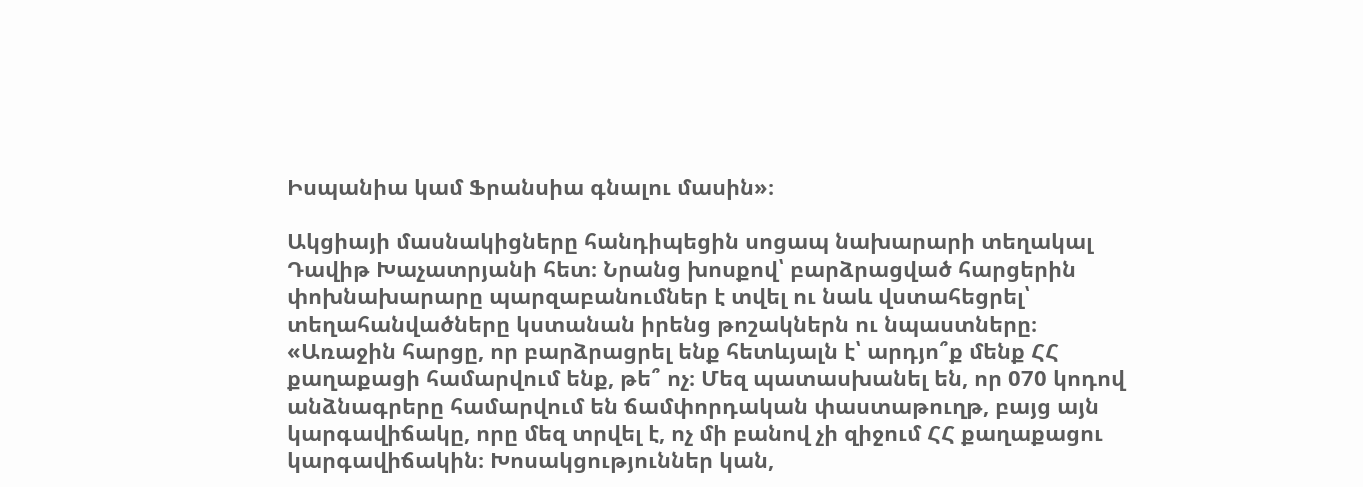Իսպանիա կամ Ֆրանսիա գնալու մասին»։

Ակցիայի մասնակիցները հանդիպեցին սոցապ նախարարի տեղակալ Դավիթ Խաչատրյանի հետ։ Նրանց խոսքով՝ բարձրացված հարցերին փոխնախարարը պարզաբանումներ է տվել ու նաև վստահեցրել՝ տեղահանվածները կստանան իրենց թոշակներն ու նպաստները։
«Առաջին հարցը, որ բարձրացրել ենք հետևյալն է՝ արդյո՞ք մենք ՀՀ քաղաքացի համարվում ենք, թե՞ ոչ։ Մեզ պատասխանել են, որ 070 կոդով անձնագրերը համարվում են ճամփորդական փաստաթուղթ, բայց այն կարգավիճակը, որը մեզ տրվել է, ոչ մի բանով չի զիջում ՀՀ քաղաքացու կարգավիճակին։ Խոսակցություններ կան,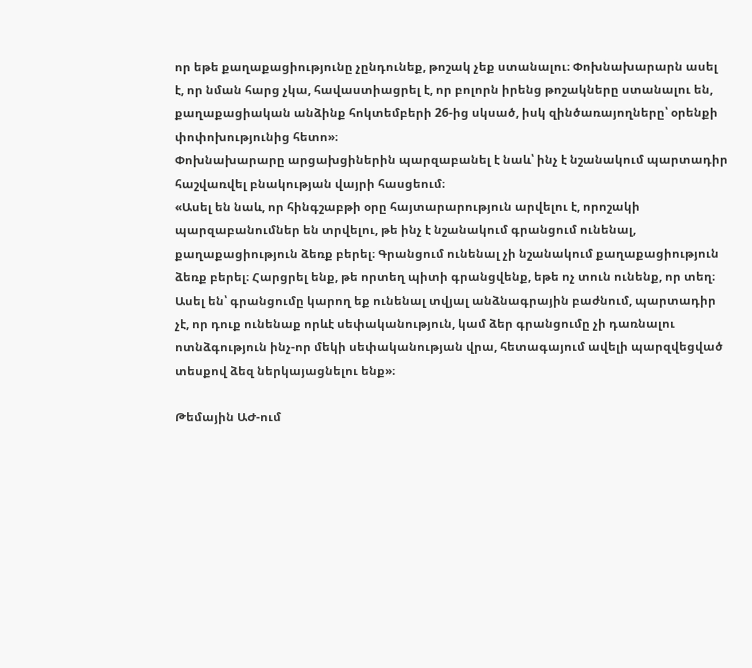որ եթե քաղաքացիությունը չընդունեք, թոշակ չեք ստանալու։ Փոխնախարարն ասել է, որ նման հարց չկա, հավաստիացրել է, որ բոլորն իրենց թոշակները ստանալու են, քաղաքացիական անձինք հոկտեմբերի 26-ից սկսած, իսկ զինծառայողները՝ օրենքի փոփոխությունից հետո»։
Փոխնախարարը արցախցիներին պարզաբանել է նաև՝ ինչ է նշանակում պարտադիր հաշվառվել բնակության վայրի հասցեում։
«Ասել են նաև, որ հինգշաբթի օրը հայտարարություն արվելու է, որոշակի պարզաբանումներ են տրվելու, թե ինչ է նշանակում գրանցում ունենալ, քաղաքացիություն ձեռք բերել։ Գրանցում ունենալ չի նշանակում քաղաքացիություն ձեռք բերել։ Հարցրել ենք, թե որտեղ պիտի գրանցվենք, եթե ոչ տուն ունենք, որ տեղ։ Ասել են՝ գրանցումը կարող եք ունենալ տվյալ անձնագրային բաժնում, պարտադիր չէ, որ դուք ունենաք որևէ սեփականություն, կամ ձեր գրանցումը չի դառնալու ոտնձգություն ինչ-որ մեկի սեփականության վրա, հետագայում ավելի պարզվեցված տեսքով ձեզ ներկայացնելու ենք»։

Թեմային ԱԺ-ում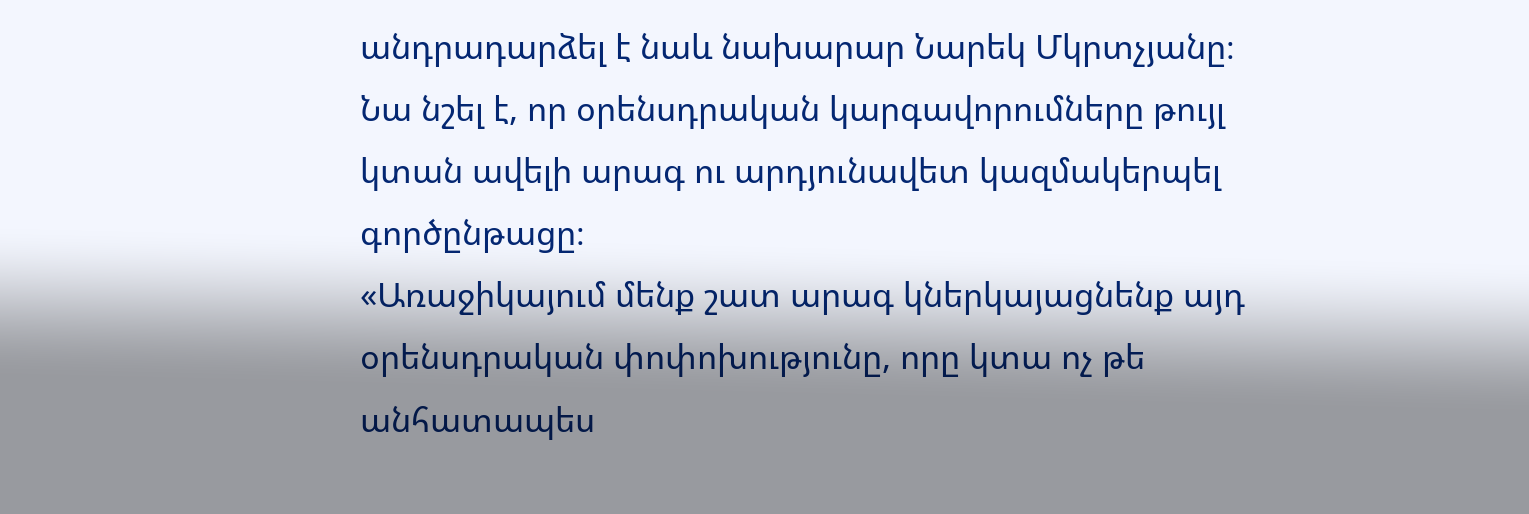անդրադարձել է նաև նախարար Նարեկ Մկրտչյանը։ Նա նշել է, որ օրենսդրական կարգավորումները թույլ կտան ավելի արագ ու արդյունավետ կազմակերպել գործընթացը։
«Առաջիկայում մենք շատ արագ կներկայացնենք այդ օրենսդրական փոփոխությունը, որը կտա ոչ թե անհատապես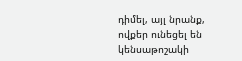դիմել, այլ նրանք, ովքեր ունեցել են կենսաթոշակի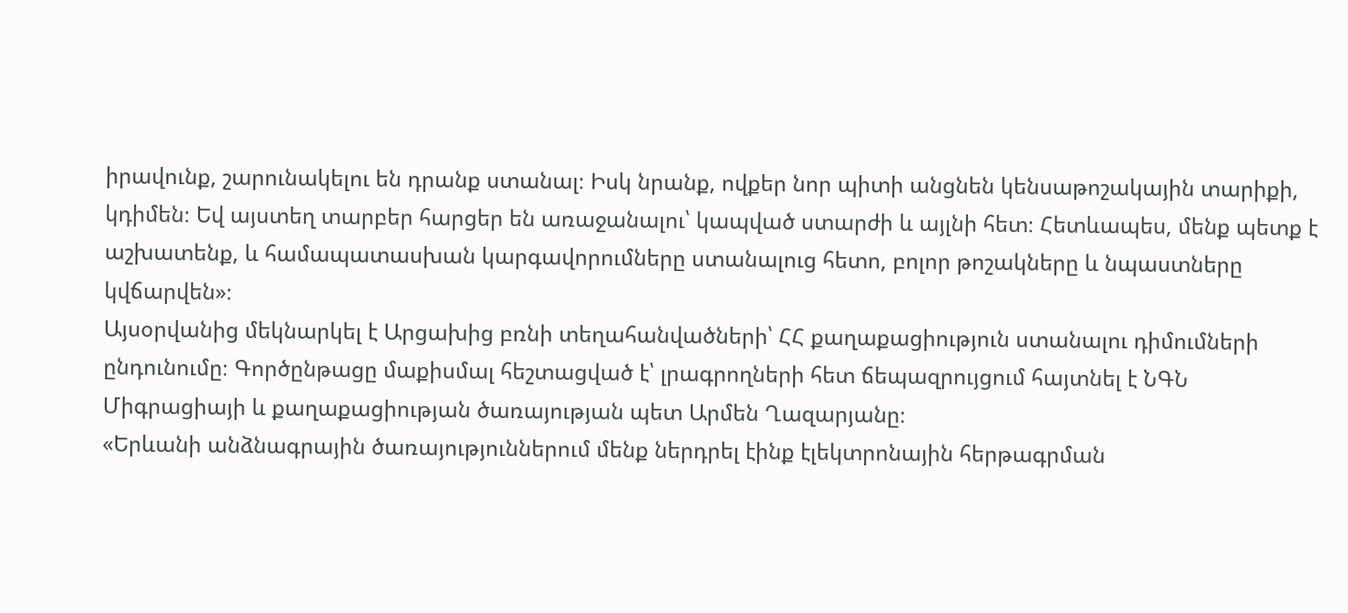իրավունք, շարունակելու են դրանք ստանալ։ Իսկ նրանք, ովքեր նոր պիտի անցնեն կենսաթոշակային տարիքի, կդիմեն։ Եվ այստեղ տարբեր հարցեր են առաջանալու՝ կապված ստարժի և այլնի հետ։ Հետևապես, մենք պետք է աշխատենք, և համապատասխան կարգավորումները ստանալուց հետո, բոլոր թոշակները և նպաստները կվճարվեն»։
Այսօրվանից մեկնարկել է Արցախից բռնի տեղահանվածների՝ ՀՀ քաղաքացիություն ստանալու դիմումների ընդունումը։ Գործընթացը մաքիսմալ հեշտացված է՝ լրագրողների հետ ճեպազրույցում հայտնել է ՆԳՆ Միգրացիայի և քաղաքացիության ծառայության պետ Արմեն Ղազարյանը։
«Երևանի անձնագրային ծառայություններում մենք ներդրել էինք էլեկտրոնային հերթագրման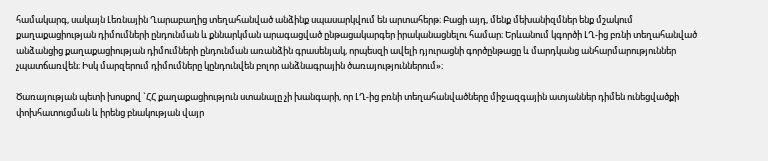համակարգ, սակայն Լեռնային Ղարաբաղից տեղահանված անձինք սպասարկվում են արտահերթ։ Բացի այդ, մենք մեխանիզմներ ենք մշակում քաղաքացիության դիմումների ընդունման և քննարկման արագացված ընթացակարգեր իրականացնելու համար։ Երևանում կգործի ԼՂ-ից բռնի տեղահանված անձանցից քաղաքացիության դիմումների ընդունման առանձին գրասենյակ, որպեսզի ավելի դյուրացնի գործընթացը և մարդկանց անհարմարություններ չպատճառվեն։ Իսկ մարզերում դիմումները կընդունվեն բոլոր անձնագրային ծառայություններում»։

Ծառայության պետի խոսքով `ՀՀ քաղաքացիություն ստանալը չի խանգարի, որ ԼՂ-ից բռնի տեղահանվածները միջազգային ատյաններ դիմեն ունեցվածքի փոխհատուցման և իրենց բնակության վայր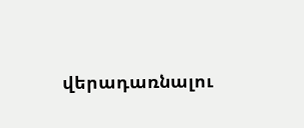վերադառնալու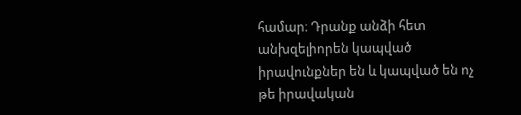համար։ Դրանք անձի հետ անխզելիորեն կապված իրավունքներ են և կապված են ոչ թե իրավական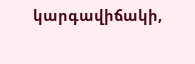կարգավիճակի,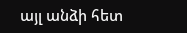այլ անձի հետ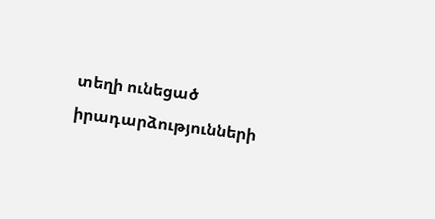տեղի ունեցած իրադարձությունների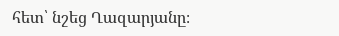հետ՝ նշեց Ղազարյանը։